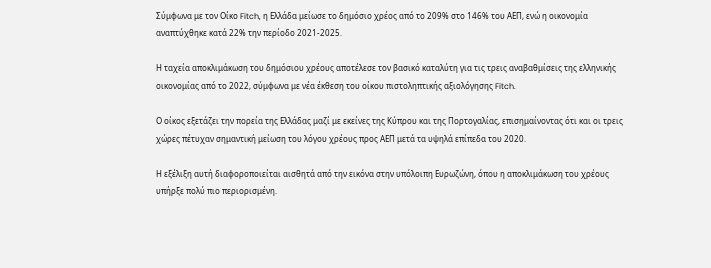Σύμφωνα με τον Οίκο Fitch, η Ελλάδα μείωσε το δημόσιο χρέος από το 209% στο 146% του ΑΕΠ, ενώ η οικονομία αναπτύχθηκε κατά 22% την περίοδο 2021-2025.

Η ταχεία αποκλιμάκωση του δημόσιου χρέους αποτέλεσε τον βασικό καταλύτη για τις τρεις αναβαθμίσεις της ελληνικής οικονομίας από το 2022, σύμφωνα με νέα έκθεση του οίκου πιστοληπτικής αξιολόγησης Fitch.

Ο οίκος εξετάζει την πορεία της Ελλάδας μαζί με εκείνες της Κύπρου και της Πορτογαλίας, επισημαίνοντας ότι και οι τρεις χώρες πέτυχαν σημαντική μείωση του λόγου χρέους προς ΑΕΠ μετά τα υψηλά επίπεδα του 2020.

Η εξέλιξη αυτή διαφοροποιείται αισθητά από την εικόνα στην υπόλοιπη Ευρωζώνη, όπου η αποκλιμάκωση του χρέους υπήρξε πολύ πιο περιορισμένη.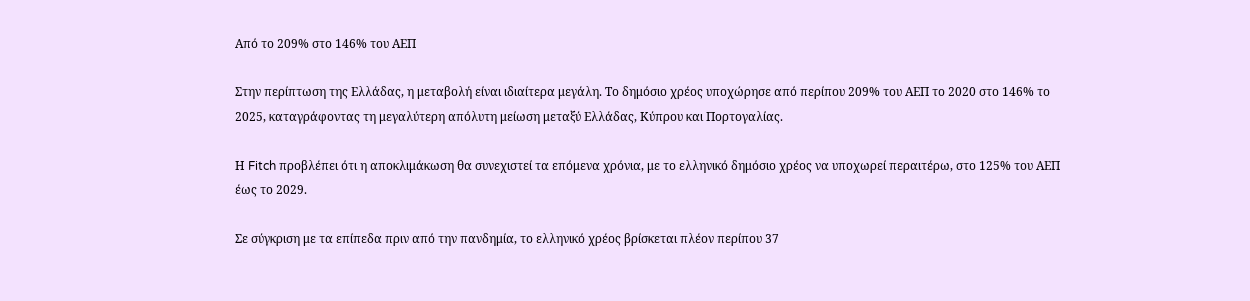Από το 209% στο 146% του ΑΕΠ

Στην περίπτωση της Ελλάδας, η μεταβολή είναι ιδιαίτερα μεγάλη. Το δημόσιο χρέος υποχώρησε από περίπου 209% του ΑΕΠ το 2020 στο 146% το 2025, καταγράφοντας τη μεγαλύτερη απόλυτη μείωση μεταξύ Ελλάδας, Κύπρου και Πορτογαλίας.

Η Fitch προβλέπει ότι η αποκλιμάκωση θα συνεχιστεί τα επόμενα χρόνια, με το ελληνικό δημόσιο χρέος να υποχωρεί περαιτέρω, στο 125% του ΑΕΠ έως το 2029.

Σε σύγκριση με τα επίπεδα πριν από την πανδημία, το ελληνικό χρέος βρίσκεται πλέον περίπου 37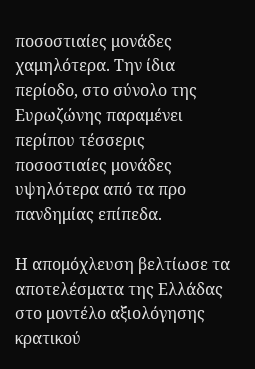ποσοστιαίες μονάδες χαμηλότερα. Την ίδια περίοδο, στο σύνολο της Ευρωζώνης παραμένει περίπου τέσσερις ποσοστιαίες μονάδες υψηλότερα από τα προ πανδημίας επίπεδα.

Η απομόχλευση βελτίωσε τα αποτελέσματα της Ελλάδας στο μοντέλο αξιολόγησης κρατικού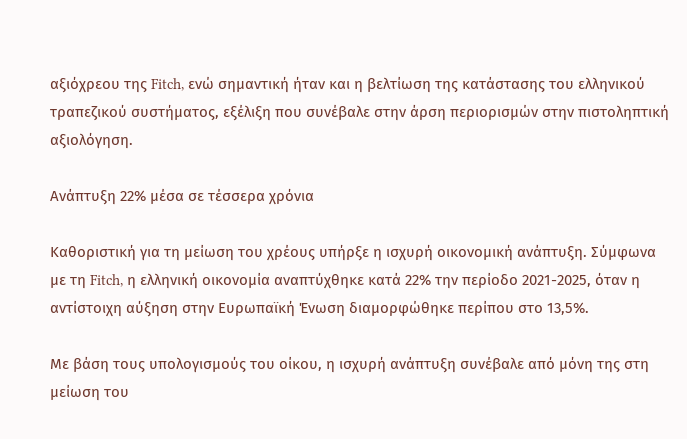αξιόχρεου της Fitch, ενώ σημαντική ήταν και η βελτίωση της κατάστασης του ελληνικού τραπεζικού συστήματος, εξέλιξη που συνέβαλε στην άρση περιορισμών στην πιστοληπτική αξιολόγηση.

Ανάπτυξη 22% μέσα σε τέσσερα χρόνια

Καθοριστική για τη μείωση του χρέους υπήρξε η ισχυρή οικονομική ανάπτυξη. Σύμφωνα με τη Fitch, η ελληνική οικονομία αναπτύχθηκε κατά 22% την περίοδο 2021-2025, όταν η αντίστοιχη αύξηση στην Ευρωπαϊκή Ένωση διαμορφώθηκε περίπου στο 13,5%.

Με βάση τους υπολογισμούς του οίκου, η ισχυρή ανάπτυξη συνέβαλε από μόνη της στη μείωση του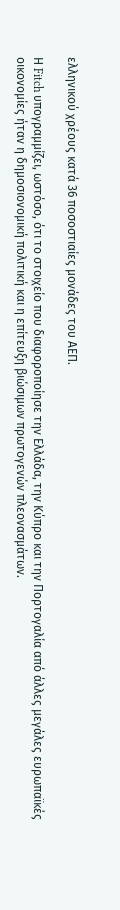ελληνικού χρέους κατά 36 ποσοστιαίες μονάδες του ΑΕΠ.

Η Fitch υπογραμμίζει, ωστόσο, ότι το στοιχείο που διαφοροποίησε την Ελλάδα, την Κύπρο και την Πορτογαλία από άλλες μεγάλες ευρωπαϊκές οικονομίες ήταν η δημοσιονομική πολιτική και η επίτευξη βιώσιμων πρωτογενών πλεονασμάτων.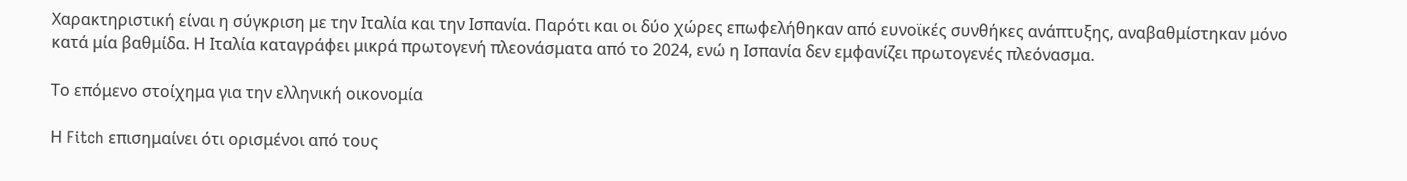Χαρακτηριστική είναι η σύγκριση με την Ιταλία και την Ισπανία. Παρότι και οι δύο χώρες επωφελήθηκαν από ευνοϊκές συνθήκες ανάπτυξης, αναβαθμίστηκαν μόνο κατά μία βαθμίδα. Η Ιταλία καταγράφει μικρά πρωτογενή πλεονάσματα από το 2024, ενώ η Ισπανία δεν εμφανίζει πρωτογενές πλεόνασμα.

Το επόμενο στοίχημα για την ελληνική οικονομία

Η Fitch επισημαίνει ότι ορισμένοι από τους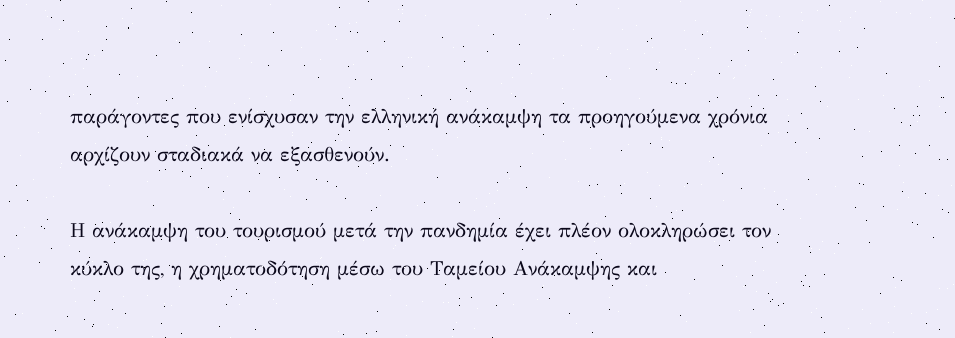παράγοντες που ενίσχυσαν την ελληνική ανάκαμψη τα προηγούμενα χρόνια αρχίζουν σταδιακά να εξασθενούν.

Η ανάκαμψη του τουρισμού μετά την πανδημία έχει πλέον ολοκληρώσει τον κύκλο της, η χρηματοδότηση μέσω του Ταμείου Ανάκαμψης και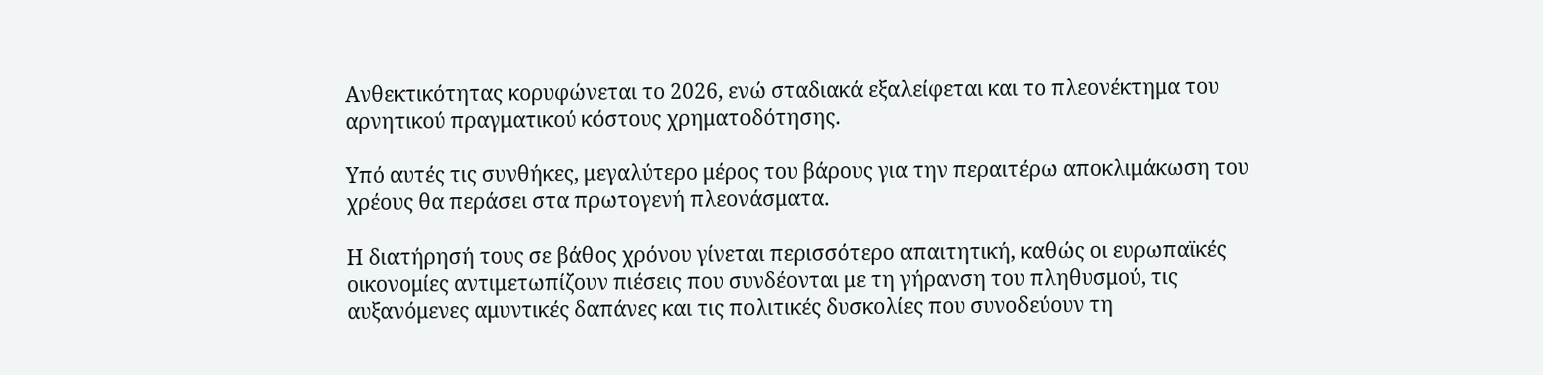Ανθεκτικότητας κορυφώνεται το 2026, ενώ σταδιακά εξαλείφεται και το πλεονέκτημα του αρνητικού πραγματικού κόστους χρηματοδότησης.

Υπό αυτές τις συνθήκες, μεγαλύτερο μέρος του βάρους για την περαιτέρω αποκλιμάκωση του χρέους θα περάσει στα πρωτογενή πλεονάσματα.

Η διατήρησή τους σε βάθος χρόνου γίνεται περισσότερο απαιτητική, καθώς οι ευρωπαϊκές οικονομίες αντιμετωπίζουν πιέσεις που συνδέονται με τη γήρανση του πληθυσμού, τις αυξανόμενες αμυντικές δαπάνες και τις πολιτικές δυσκολίες που συνοδεύουν τη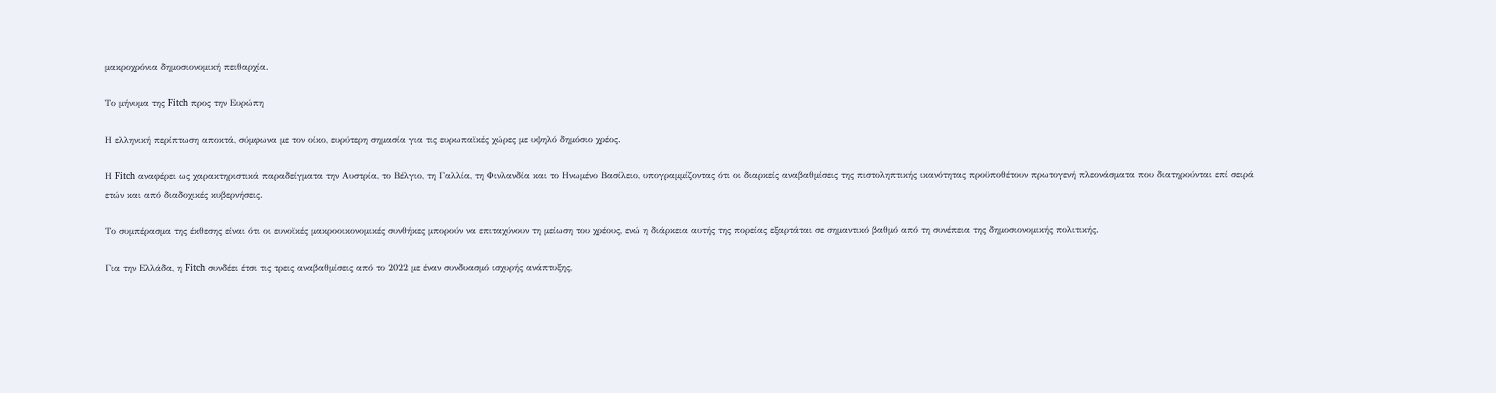μακροχρόνια δημοσιονομική πειθαρχία.

Το μήνυμα της Fitch προς την Ευρώπη

Η ελληνική περίπτωση αποκτά, σύμφωνα με τον οίκο, ευρύτερη σημασία για τις ευρωπαϊκές χώρες με υψηλό δημόσιο χρέος.

Η Fitch αναφέρει ως χαρακτηριστικά παραδείγματα την Αυστρία, το Βέλγιο, τη Γαλλία, τη Φινλανδία και το Ηνωμένο Βασίλειο, υπογραμμίζοντας ότι οι διαρκείς αναβαθμίσεις της πιστοληπτικής ικανότητας προϋποθέτουν πρωτογενή πλεονάσματα που διατηρούνται επί σειρά ετών και από διαδοχικές κυβερνήσεις.

Το συμπέρασμα της έκθεσης είναι ότι οι ευνοϊκές μακροοικονομικές συνθήκες μπορούν να επιταχύνουν τη μείωση του χρέους, ενώ η διάρκεια αυτής της πορείας εξαρτάται σε σημαντικό βαθμό από τη συνέπεια της δημοσιονομικής πολιτικής.

Για την Ελλάδα, η Fitch συνδέει έτσι τις τρεις αναβαθμίσεις από το 2022 με έναν συνδυασμό ισχυρής ανάπτυξης,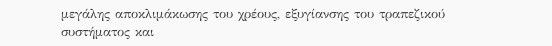μεγάλης αποκλιμάκωσης του χρέους, εξυγίανσης του τραπεζικού συστήματος και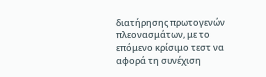διατήρησης πρωτογενών πλεονασμάτων, με το επόμενο κρίσιμο τεστ να αφορά τη συνέχιση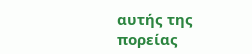αυτής της πορείας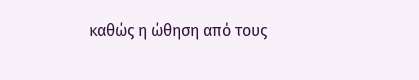καθώς η ώθηση από τους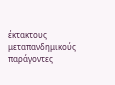έκτακτους μεταπανδημικούς παράγοντες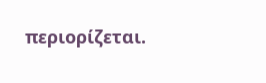περιορίζεται.